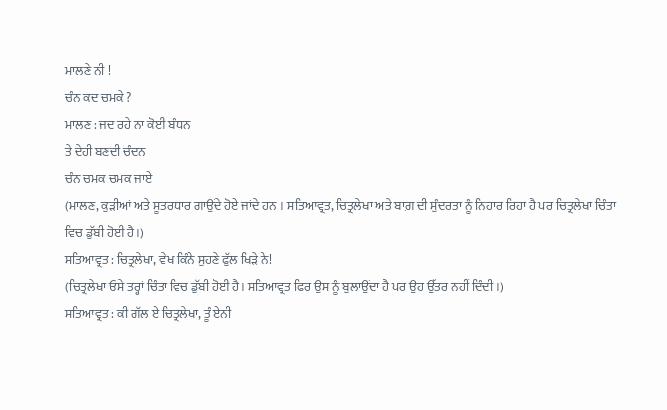ਮਾਲਣੇ ਨੀ !
ਚੰਨ ਕਦ ਚਮਕੇ ?
ਮਾਲਣ : ਜਦ ਰਹੇ ਨਾ ਕੋਈ ਬੰਧਨ
ਤੇ ਦੇਹੀ ਬਣਦੀ ਚੰਦਨ
ਚੰਨ ਚਮਕ ਚਮਕ ਜਾਏ
(ਮਾਲਣ, ਕੁੜੀਆਂ ਅਤੇ ਸੂਤਰਧਾਰ ਗਾਉਂਦੇ ਹੋਏ ਜਾਂਦੇ ਹਨ । ਸਤਿਆਵ੍ਰਤ, ਚਿਤ੍ਰਲੇਖਾ ਅਤੇ ਬਾਗ਼ ਦੀ ਸੁੰਦਰਤਾ ਨੂੰ ਨਿਹਾਰ ਰਿਹਾ ਹੈ ਪਰ ਚਿਤ੍ਰਲੇਖਾ ਚਿੰਤਾ ਵਿਚ ਡੁੱਬੀ ਹੋਈ ਹੈ।)
ਸਤਿਆਵ੍ਰਤ : ਚਿਤ੍ਰਲੇਖਾ, ਵੇਖ ਕਿੰਨੇ ਸੁਹਣੇ ਫੁੱਲ ਖਿੜੇ ਨੇ!
(ਚਿਤ੍ਰਲੇਖਾ ਓਸੇ ਤਰ੍ਹਾਂ ਚਿੰਤਾ ਵਿਚ ਡੁੱਬੀ ਹੋਈ ਹੈ। ਸਤਿਆਵ੍ਰਤ ਫਿਰ ਉਸ ਨੂੰ ਬੁਲਾਉਂਦਾ ਹੈ ਪਰ ਉਹ ਉੱਤਰ ਨਹੀਂ ਦਿੰਦੀ ।)
ਸਤਿਆਵ੍ਰਤ : ਕੀ ਗੱਲ ਏ ਚਿਤ੍ਰਲੇਖਾ, ਤੂੰ ਏਨੀ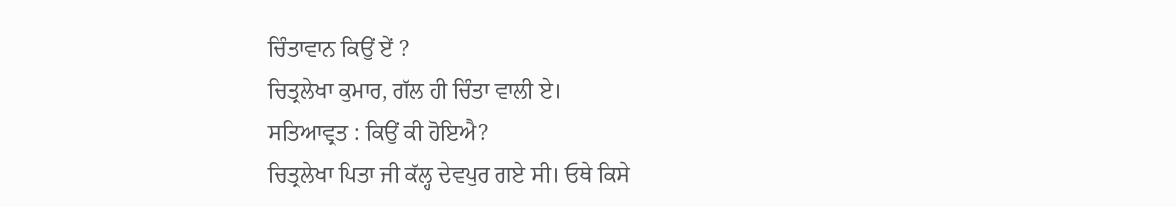ਚਿੰਤਾਵਾਨ ਕਿਉਂ ਏਂ ?
ਚਿਤ੍ਰਲੇਖਾ ਕੁਮਾਰ, ਗੱਲ ਹੀ ਚਿੰਤਾ ਵਾਲੀ ਏ।
ਸਤਿਆਵ੍ਰਤ : ਕਿਉਂ ਕੀ ਹੋਇਐ?
ਚਿਤ੍ਰਲੇਖਾ ਪਿਤਾ ਜੀ ਕੱਲ੍ਹ ਦੇਵਪੁਰ ਗਏ ਸੀ। ਓਥੇ ਕਿਸੇ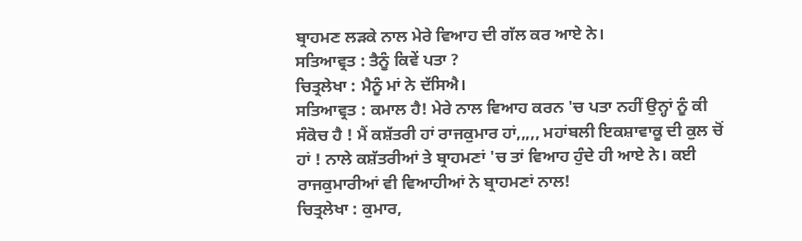ਬ੍ਰਾਹਮਣ ਲੜਕੇ ਨਾਲ ਮੇਰੇ ਵਿਆਹ ਦੀ ਗੱਲ ਕਰ ਆਏ ਨੇ।
ਸਤਿਆਵ੍ਰਤ : ਤੈਨੂੰ ਕਿਵੇਂ ਪਤਾ ?
ਚਿਤ੍ਰਲੇਖਾ : ਮੈਨੂੰ ਮਾਂ ਨੇ ਦੱਸਿਐ।
ਸਤਿਆਵ੍ਰਤ : ਕਮਾਲ ਹੈ! ਮੇਰੇ ਨਾਲ ਵਿਆਹ ਕਰਨ 'ਚ ਪਤਾ ਨਹੀਂ ਉਨ੍ਹਾਂ ਨੂੰ ਕੀ ਸੰਕੋਚ ਹੈ ! ਮੈਂ ਕਸ਼ੱਤਰੀ ਹਾਂ ਰਾਜਕੁਮਾਰ ਹਾਂ,,,,, ਮਹਾਂਬਲੀ ਇਕਸ਼ਾਵਾਕੂ ਦੀ ਕੁਲ ਚੋਂ ਹਾਂ ! ਨਾਲੇ ਕਸ਼ੱਤਰੀਆਂ ਤੇ ਬ੍ਰਾਹਮਣਾਂ 'ਚ ਤਾਂ ਵਿਆਹ ਹੁੰਦੇ ਹੀ ਆਏ ਨੇ। ਕਈ ਰਾਜਕੁਮਾਰੀਆਂ ਵੀ ਵਿਆਹੀਆਂ ਨੇ ਬ੍ਰਾਹਮਣਾਂ ਨਾਲ!
ਚਿਤ੍ਰਲੇਖਾ : ਕੁਮਾਰ,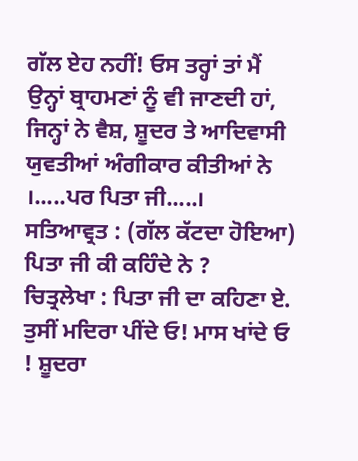ਗੱਲ ਏਹ ਨਹੀਂ! ਓਸ ਤਰ੍ਹਾਂ ਤਾਂ ਮੈਂ ਉਨ੍ਹਾਂ ਬ੍ਰਾਹਮਣਾਂ ਨੂੰ ਵੀ ਜਾਣਦੀ ਹਾਂ, ਜਿਨ੍ਹਾਂ ਨੇ ਵੈਸ਼, ਸ਼ੂਦਰ ਤੇ ਆਦਿਵਾਸੀ ਯੁਵਤੀਆਂ ਅੰਗੀਕਾਰ ਕੀਤੀਆਂ ਨੇ ।.....ਪਰ ਪਿਤਾ ਜੀ.....।
ਸਤਿਆਵ੍ਰਤ : (ਗੱਲ ਕੱਟਦਾ ਹੋਇਆ) ਪਿਤਾ ਜੀ ਕੀ ਕਹਿੰਦੇ ਨੇ ?
ਚਿਤ੍ਰਲੇਖਾ : ਪਿਤਾ ਜੀ ਦਾ ਕਹਿਣਾ ਏ. ਤੁਸੀਂ ਮਦਿਰਾ ਪੀਂਦੇ ਓ! ਮਾਸ ਖਾਂਦੇ ਓ ! ਸ਼ੂਦਰਾ